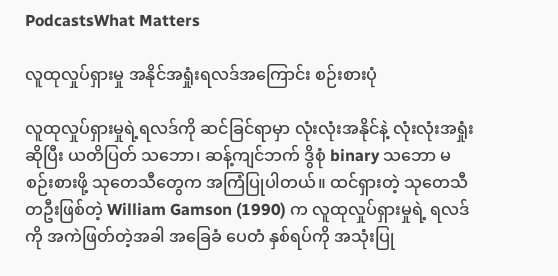PodcastsWhat Matters

လူထုလှုပ်ရှားမှု အနိုင်အရှုံးရလဒ်အကြောင်း စဉ်းစားပုံ

လူထုလှုပ်ရှားမှုရဲ့ရလဒ်ကို ဆင်ခြင်ရာမှာ လုံးလုံးအနိုင်နဲ့ လုံးလုံးအရှုံး ဆိုပြီး ယတိပြတ် သဘော၊ ဆန့်ကျင်ဘက် ဒွိစုံ binary သဘော မစဉ်းစားဖို့ သုတေသီတွေက အကြံပြုပါတယ်။ ထင်ရှားတဲ့ သုတေသီ တဦးဖြစ်တဲ့ William Gamson (1990) က လူထုလှုပ်ရှားမှုရဲ့ ရလဒ်ကို အကဲဖြတ်တဲ့အခါ အခြေခံ ပေတံ နှစ်ရပ်ကို အသုံးပြု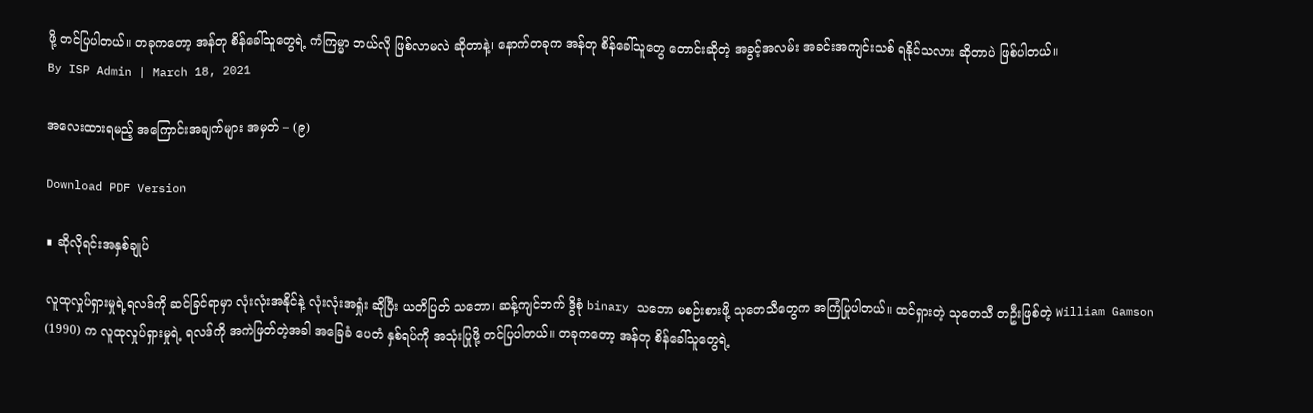ဖို့ တင်ပြပါတယ်။ တခုကတော့ အန်တု စိန်ခေါ်သူတွေရဲ့ ကံကြမ္မာ ဘယ်လို ဖြစ်လာမလဲ ဆိုတာနဲ့၊ နောက်တခုက အန်တု စိန်ခေါ်သူတွေ တောင်းဆိုတဲ့ အခွင့်အလမ်း အခင်းအကျင်းသစ် ရနိုင်သလား ဆိုတာပဲ ဖြစ်ပါတယ်။
By ISP Admin | March 18, 2021

အလေးထားရမည့် အကြောင်းအချက်များ အမှတ် – (၉)

Download PDF Version

∎ ဆိုလိုရင်းအနှစ်ချုပ်

လူထုလှုပ်ရှားမှုရဲ့ရလဒ်ကို ဆင်ခြင်ရာမှာ လုံးလုံးအနိုင်နဲ့ လုံးလုံးအရှုံး ဆိုပြီး ယတိပြတ် သဘော၊ ဆန့်ကျင်ဘက် ဒွိစုံ binary သဘော မစဉ်းစားဖို့ သုတေသီတွေက အကြံပြုပါတယ်။ ထင်ရှားတဲ့ သုတေသီ တဦးဖြစ်တဲ့ William Gamson (1990) က လူထုလှုပ်ရှားမှုရဲ့ ရလဒ်ကို အကဲဖြတ်တဲ့အခါ အခြေခံ ပေတံ နှစ်ရပ်ကို အသုံးပြုဖို့ တင်ပြပါတယ်။ တခုကတော့ အန်တု စိန်ခေါ်သူတွေရဲ့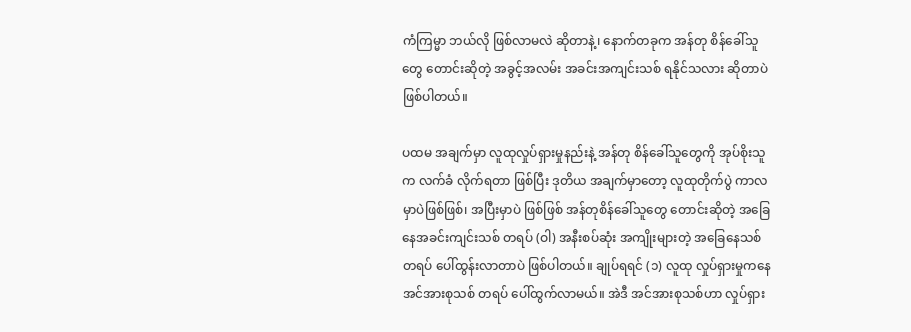ကံကြမ္မာ ဘယ်လို ဖြစ်လာမလဲ ဆိုတာနဲ့၊ နောက်တခုက အန်တု စိန်ခေါ်သူတွေ တောင်းဆိုတဲ့ အခွင့်အလမ်း အခင်းအကျင်းသစ် ရနိုင်သလား ဆိုတာပဲ ဖြစ်ပါတယ်။

ပထမ အချက်မှာ လူထုလှုပ်ရှားမှုနည်းနဲ့ အန်တု စိန်ခေါ်သူတွေကို အုပ်စိုးသူက လက်ခံ လိုက်ရတာ ဖြစ်ပြီး ဒုတိယ အချက်မှာတော့ လူထုတိုက်ပွဲ ကာလမှာပဲဖြစ်ဖြစ်၊ အပြီးမှာပဲ ဖြစ်ဖြစ် အန်တုစိန်ခေါ်သူတွေ တောင်းဆိုတဲ့ အခြေနေအခင်းကျင်းသစ် တရပ် (ဝါ) အနီးစပ်ဆုံး အကျိုးများတဲ့ အခြေနေသစ် တရပ် ပေါ်ထွန်းလာတာပဲ ဖြစ်ပါတယ်။ ချုပ်ရရင် (၁) လူထု လှုပ်ရှားမှုကနေ အင်အားစုသစ် တရပ် ပေါ်ထွက်လာမယ်။ အဲဒီ အင်အားစုသစ်ဟာ လှုပ်ရှား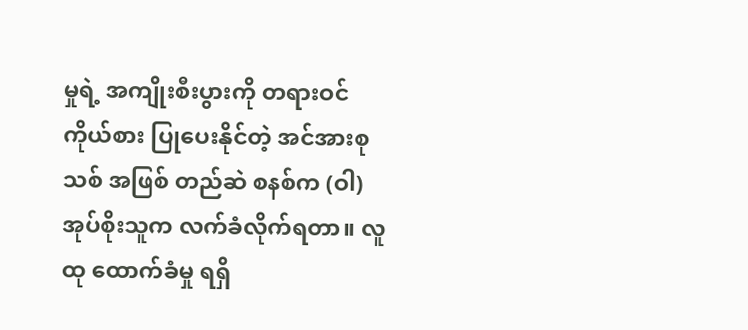မှုရဲ့ အကျိုးစီးပွားကို တရားဝင် ကိုယ်စား ပြုပေးနိုင်တဲ့ အင်အားစုသစ် အဖြစ် တည်ဆဲ စနစ်က (ဝါ) အုပ်စိုးသူက လက်ခံလိုက်ရတာ။ လူထု ထောက်ခံမှု ရရှိ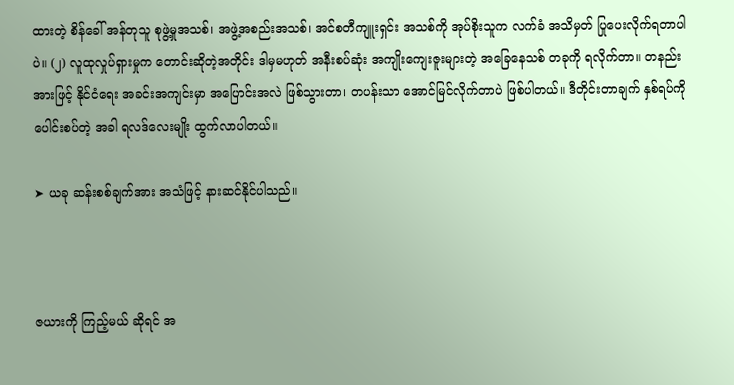ထားတဲ့ စိန်ခေါ် အန်တုသူ စုဖွဲ့မှုအသစ်၊ အဖွဲ့အစည်းအသစ်၊ အင်စတီကျူးရှင်း အသစ်ကို အုပ်စိုးသူက လက်ခံ အသိမှတ် ပြုပေးလိုက်ရတာပါပဲ။ (၂) လူထုလှုပ်ရှားမှုက တောင်းဆိုတဲ့အတိုင်း ဒါမှမဟုတ် အနီးစပ်ဆုံး အကျိုးကျေးဇူးများတဲ့ အခြေနေသစ် တခုကို ရလိုက်တာ။ တနည်းအားဖြင့် နိုင်ငံရေး အခင်းအကျင်းမှာ အပြောင်းအလဲ ဖြစ်သွားတာ၊ တပန်းသာ အောင်မြင်လိုက်တာပဲ ဖြစ်ပါတယ်။ ဒီတိုင်းတာချက် နှစ်ရပ်ကို ပေါင်းစပ်တဲ့ အခါ ရလဒ်လေးမျိုး ထွက်လာပါတယ်။

➤ ယခု ဆန်းစစ်ချက်အား အသံဖြင့် နားဆင်နိုင်ပါသည်။



ဇယားကို ကြည့်မယ် ဆိုရင် အ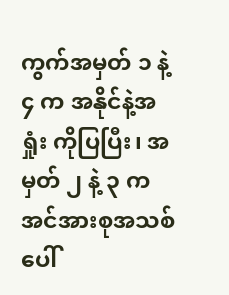ကွက်အမှတ် ၁ နဲ့ ၄ က အနိုင်နဲ့အရှုံး ကိုပြပြီး၊ အမှတ် ၂ နဲ့ ၃ က အင်အားစုအသစ် ပေါ်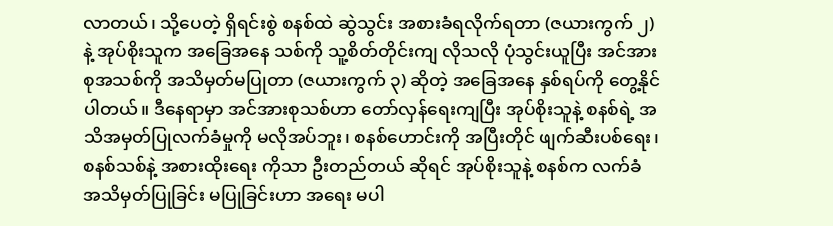လာတယ်၊ သို့ပေတဲ့ ရှိရင်းစွဲ စနစ်ထဲ ဆွဲသွင်း အစားခံရလိုက်ရတာ (ဇယားကွက် ၂)နဲ့ အုပ်စိုးသူက အခြေအနေ သစ်ကို သူ့စိတ်တိုင်းကျ လိုသလို ပုံသွင်းယူပြီး အင်အားစုအသစ်ကို အသိမှတ်မပြုတာ (ဇယားကွက် ၃) ဆိုတဲ့ အခြေအနေ နှစ်ရပ်ကို တွေ့နိုင်ပါတယ်။ ဒီနေရာမှာ အင်အားစုသစ်ဟာ တော်လှန်ရေးကျပြီး အုပ်စိုးသူနဲ့ စနစ်ရဲ့ အသိအမှတ်ပြုလက်ခံမှုကို မလိုအပ်ဘူး၊ စနစ်ဟောင်းကို အပြီးတိုင် ဖျက်ဆီးပစ်ရေး၊ စနစ်သစ်နဲ့ အစားထိုးရေး ကိုသာ ဦးတည်တယ် ဆိုရင် အုပ်စိုးသူနဲ့ စနစ်က လက်ခံ အသိမှတ်ပြုခြင်း မပြုခြင်းဟာ အရေး မပါ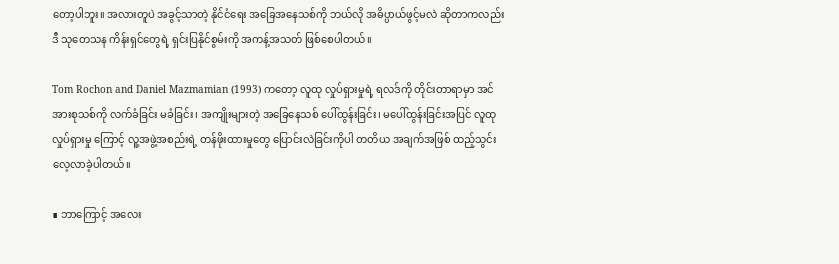တော့ပါဘူး။ အလားတူပဲ အခွင့်သာတဲ့ နိုင်ငံရေး အခြေအနေသစ်ကို ဘယ်လို အဓိပ္ပာယ်ဖွင့်မလဲ ဆိုတာကလည်း ဒီ သုတေသန ကိန်းရှင်တွေရဲ့ ရှင်းပြနိုင်စွမ်းကို အကန့်အသတ် ဖြစ်စေပါတယ်။

Tom Rochon and Daniel Mazmamian (1993) ကတော့ လူထု လှုပ်ရှားမှုရဲ့ ရလဒ်ကို တိုင်းတာရာမှာ အင်အားစုသစ်ကို လက်ခံခြင်း မခံခြင်း၊ အကျိုးများတဲ့ အခြေနေသစ် ပေါ်ထွန်းခြင်း၊ မပေါ်ထွန်းခြင်းအပြင် လူထုလှုပ်ရှားမှု ကြောင့် လူ့အဖွဲ့အစည်းရဲ့ တန်ဖိုးထားမှုတွေ ပြောင်းလဲခြင်းကိုပါ တတိယ အချက်အဖြစ် ထည့်သွင်း လေ့လာခဲ့ပါတယ်။

∎ ဘာကြောင့် အလေး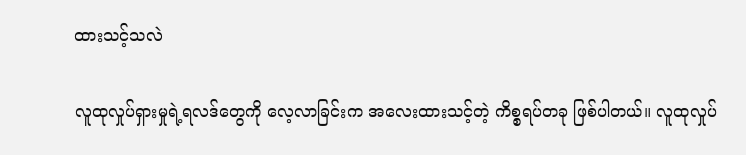ထားသင့်သလဲ

လူထုလှုပ်ရှားမှုရဲ့ရလဒ်တွေကို လေ့လာခြင်းက အလေးထားသင့်တဲ့ ကိစ္စရပ်တခု ဖြစ်ပါတယ်။ လူထုလှုပ်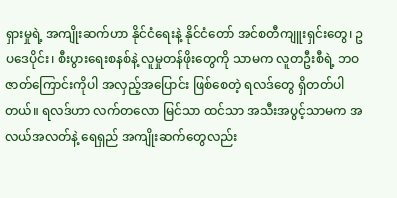ရှားမှုရဲ့ အကျိုးဆက်ဟာ နိုင်ငံရေးနဲ့ နိုင်ငံတော် အင်စတီကျူးရှင်းတွေ၊ ဥပဒေပိုင်း၊ စီးပွားရေးစနစ်နဲ့ လူမှုတန်ဖိုးတွေကို သာမက လူတဦးစီရဲ့ ဘဝဇာတ်ကြောင်းကိုပါ အလှည့်အပြောင်း ဖြစ်စေတဲ့ ရလဒ်တွေ ရှိတတ်ပါတယ်။ ရလဒ်ဟာ လက်တလော မြင်သာ ထင်သာ အသီးအပွင့်သာမက အလယ်အလတ်နဲ့ ရေရှည် အကျိုးဆက်တွေလည်း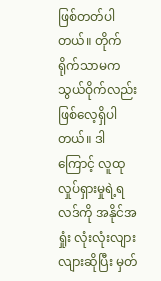ဖြစ်တတ်ပါတယ်။ တိုက်ရိုက်သာမက သွယ်ဝိုက်လည်း ဖြစ်လေ့ရှိပါတယ်။ ဒါကြောင့် လူထု လှုပ်ရှားမှုရဲ့ရလဒ်ကို အနိုင်အရှုံး လုံးလုံးလျားလျားဆိုပြီး မှတ်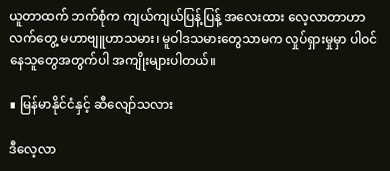ယူတာထက် ဘက်စုံက ကျယ်ကျယ်ပြန့်ပြန့် အလေးထား လေ့လာတာဟာ လက်တွေ့ မဟာဗျူဟာသမား၊ မူဝါဒသမားတွေသာမက လှုပ်ရှားမှုမှာ ပါဝင်နေသူတွေအတွက်ပါ အကျိုးများပါတယ်။

∎ မြန်မာနိုင်ငံနှင့် ဆီလျော်သလား

ဒီလေ့လာ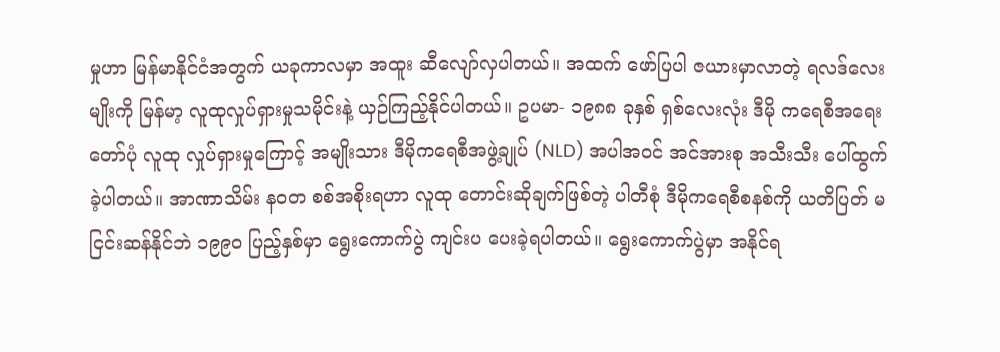မှုဟာ မြန်မာနိုင်ငံအတွက် ယခုကာလမှာ အထူး ဆီလျော်လှပါတယ်။ အထက် ဖော်ပြပါ ဇယားမှာလာတဲ့ ရလဒ်လေးမျိုးကို မြန်မာ့ လူထုလှုပ်ရှားမှုသမိုင်းနဲ့ ယှဉ်ကြည့်နိုင်ပါတယ်။ ဥပမာ- ၁၉၈၈ ခုနှစ် ရှစ်လေးလုံး ဒီမို ကရေစီအရေးတော်ပုံ လူထု လှုပ်ရှားမှုကြောင့် အမျိုးသား ဒီမိုကရေစီအဖွဲ့ချုပ် (NLD) အပါအဝင် အင်အားစု အသီးသီး ပေါ်ထွက်ခဲ့ပါတယ်။ အာဏာသိမ်း နဝတ စစ်အစိုးရဟာ လူထု တောင်းဆိုချက်ဖြစ်တဲ့ ပါတီစုံ ဒီမိုကရေစီစနစ်ကို ယတိပြတ် မငြင်းဆန်နိုင်ဘဲ ၁၉၉၀ ပြည့်နှစ်မှာ ရွေးကောက်ပွဲ ကျင်းပ ပေးခဲ့ရပါတယ်။ ရွေးကောက်ပွဲမှာ အနိုင်ရ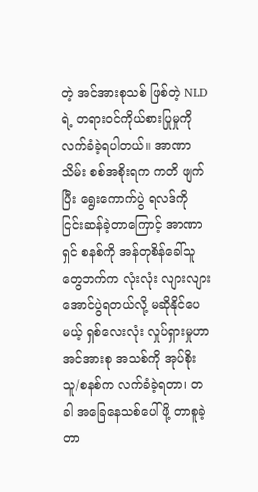တဲ့ အင်အားစုသစ် ဖြစ်တဲ့ NLD ရဲ့ တရားဝင်ကိုယ်စားပြုမှုကို လက်ခံခဲ့ရပါတယ်။ အာဏာသိမ်း စစ်အစိုးရက ကတိ ဖျက်ပြီး ရွေးကောက်ပွဲ ရလဒ်ကို ငြင်းဆန်ခဲ့တာကြောင့် အာဏာရှင် စနစ်ကို အန်တုစိန်ခေါ်သူတွေဘက်က လုံးလုံး လျားလျား အောင်ပွဲရတယ်လို့ မဆိုနိုင်ပေမယ့် ရှစ်လေးလုံး လှုပ်ရှားမှုဟာ အင်အားစု အသစ်ကို အုပ်စိုးသူ/စနစ်က လက်ခံခဲ့ရတာ၊ တခါ အခြေနေသစ်ပေါ်ဖို့ တာစူခဲ့တာ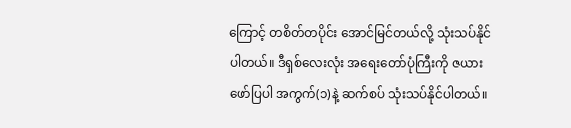ကြောင့် တစိတ်တပိုင်း အောင်မြင်တယ်လို့ သုံးသပ်နိုင်ပါတယ်။ ဒီရှစ်လေးလုံး အရေးတော်ပုံကြီးကို ဇယားဖော်ပြပါ အကွက်(၁)နဲ့ ဆက်စပ် သုံးသပ်နိုင်ပါတယ်။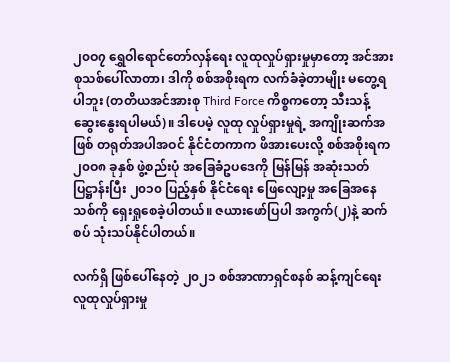၂၀ဝ၇ ရွှေဝါရောင်တော်လှန်ရေး လူထုလှုပ်ရှားမှုမှာတော့ အင်အားစုသစ်ပေါ်လာတာ၊ ဒါကို စစ်အစိုးရက လက်ခံခဲ့တာမျိုး မတွေ့ရပါဘူး (တတိယအင်အားစု Third Force ကိစ္စကတော့ သီးသန့် ဆွေးနွေးရပါမယ်)။ ဒါပေမဲ့ လူထု လှုပ်ရှားမှုရဲ့ အကျိုးဆက်အဖြစ် တရုတ်အပါအဝင် နိုင်ငံတကာက ဖိအားပေးလို့ စစ်အစိုးရက ၂၀ဝ၈ ခုနှစ် ဖွဲ့စည်းပုံ အခြေခံဥပဒေကို မြန်မြန် အဆုံးသတ် ပြဋ္ဌာန်းပြီး ၂၀၁၀ ပြည့်နှစ် နိုင်ငံရေး ဖြေလျော့မှု အခြေအနေသစ်ကို ရှေးရှုစေခဲ့ပါတယ်။ ဇယားဖော်ပြပါ အကွက်(၂)နဲ့ ဆက်စပ် သုံးသပ်နိုင်ပါတယ်။

လက်ရှိ ဖြစ်ပေါ်နေတဲ့ ၂၀၂၁ စစ်အာဏာရှင်စနစ် ဆန့်ကျင်ရေး လူထုလှုပ်ရှားမှု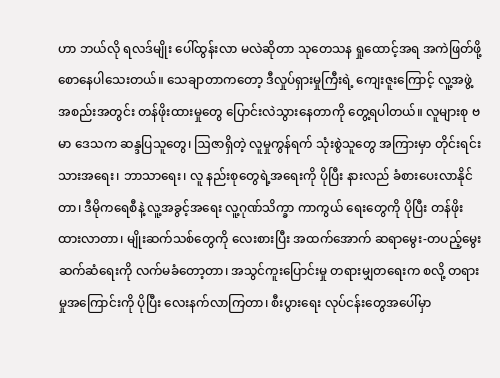ဟာ ဘယ်လို ရလဒ်မျိုး ပေါ်ထွန်းလာ မလဲဆိုတာ သုတေသန ရှုထောင့်အရ အကဲဖြတ်ဖို့ စောနေပါသေးတယ်။ သေချာတာကတော့ ဒီလှုပ်ရှားမှုကြီးရဲ့ ကျေးဇူးကြောင့် လူ့အဖွဲ့အစည်းအတွင်း တန်ဖိုးထားမှုတွေ ပြောင်းလဲသွားနေတာကို တွေ့ရပါတယ်။ လူများစု ဗမာ ဒေသက ဆန္ဒပြသူတွေ၊ ဩဇာရှိတဲ့ လူမှုကွန်ရက် သုံးစွဲသူတွေ အကြားမှာ တိုင်းရင်းသားအရေး၊ ဘာသာရေး၊ လူ နည်းစုတွေရဲ့အရေးကို ပိုပြီး နားလည် ခံစားပေးလာနိုင်တာ၊ ဒီမိုကရေစီနဲ့ လူ့အခွင့်အရေး လူ့ဂုဏ်သိက္ခာ ကာကွယ် ရေးတွေကို ပိုပြီး တန်ဖိုး ထားလာတာ၊ မျိုးဆက်သစ်တွေကို လေးစားပြီး အထက်အောက် ဆရာမွေး-တပည့်မွေး ဆက်ဆံရေးကို လက်မခံတော့တာ၊ အသွင်ကူးပြောင်းမှု တရားမျှတရေးက စလို့ တရားမှုအကြောင်းကို ပိုပြီး လေးနက်လာကြတာ၊ စီးပွားရေး လုပ်ငန်းတွေအပေါ်မှာ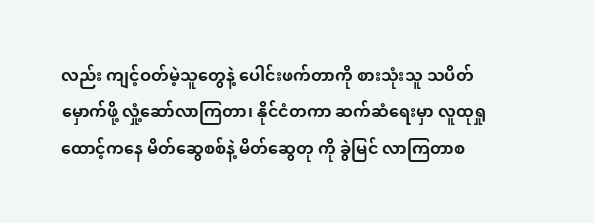လည်း ကျင့်ဝတ်မဲ့သူတွေနဲ့ ပေါင်းဖက်တာကို စားသုံးသူ သပိတ်မှောက်ဖို့ လှုံ့ဆော်လာကြတာ၊ နိုင်ငံတကာ ဆက်ဆံရေးမှာ လူထုရှုထောင့်ကနေ မိတ်ဆွေစစ်နဲ့ မိတ်ဆွေတု ကို ခွဲမြင် လာကြတာစ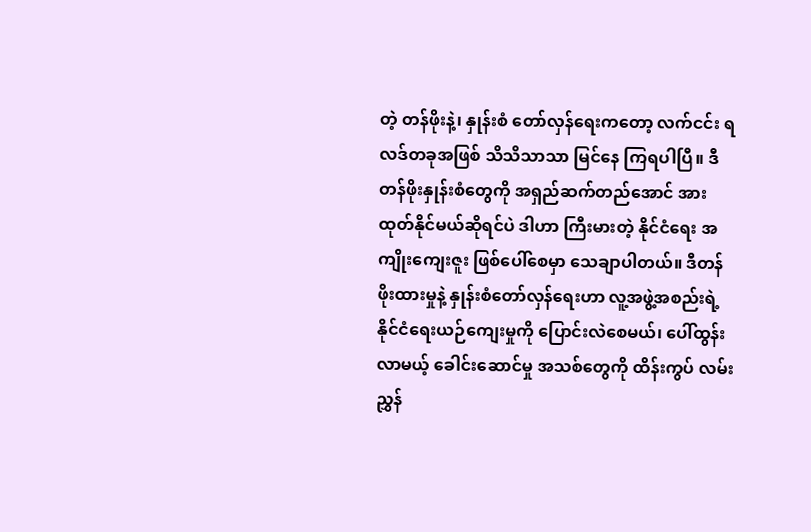တဲ့ တန်ဖိုးနဲ့၊ နှုန်းစံ တော်လှန်ရေးကတော့ လက်ငင်း ရလဒ်တခုအဖြစ် သိသိသာသာ မြင်နေ ကြရပါပြီ။ ဒီ တန်ဖိုးနှုန်းစံတွေကို အရှည်ဆက်တည်အောင် အားထုတ်နိုင်မယ်ဆိုရင်ပဲ ဒါဟာ ကြီးမားတဲ့ နိုင်ငံရေး အကျိုးကျေးဇူး ဖြစ်ပေါ်စေမှာ သေချာပါတယ်။ ဒီတန်ဖိုးထားမှုနဲ့ နှုန်းစံတော်လှန်ရေးဟာ လူ့အဖွဲ့အစည်းရဲ့ နိုင်ငံရေးယဉ်ကျေးမှုကို ပြောင်းလဲစေမယ်၊ ပေါ်ထွန်းလာမယ့် ခေါင်းဆောင်မှု အသစ်တွေကို ထိန်းကွပ် လမ်းညွှန်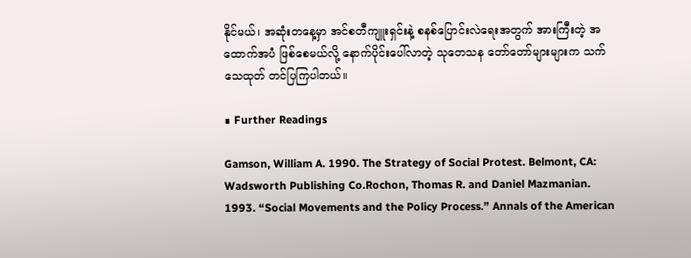နိုင်မယ်၊ အဆုံးတနေ့မှာ အင်စတီကျူးရှင်းနဲ့ စနစ်ပြောင်းလဲရေးအတွက် အားကြီးတဲ့ အထောက်အပံ ဖြစ်စေမယ်လို့ နောက်ပိုင်းပေါ်လာတဲ့ သုတေသန တော်တော်များများက သက်သေထုတ် တင်ပြကြပါတယ်။

∎ Further Readings

Gamson, William A. 1990. The Strategy of Social Protest. Belmont, CA: Wadsworth Publishing Co.Rochon, Thomas R. and Daniel Mazmanian. 1993. “Social Movements and the Policy Process.” Annals of the American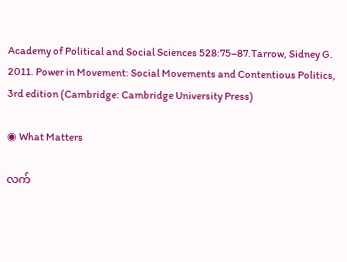Academy of Political and Social Sciences 528:75–87.Tarrow, Sidney G. 2011. Power in Movement: Social Movements and Contentious Politics, 3rd edition (Cambridge: Cambridge University Press)

◉ What Matters

လက်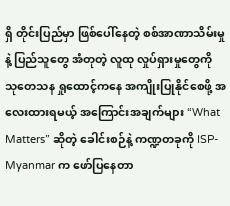ရှိ တိုင်းပြည်မှာ ဖြစ်ပေါ်နေတဲ့ စစ်အာဏာသိမ်းမှုနဲ့ ပြည်သူတွေ အံတုတဲ့ လူထု လှုပ်ရှားမှုတွေကို သုတေသန ရှုထောင့်ကနေ အကျိုးပြုနိုင်စေဖို့ အလေးထားရမယ့် အကြောင်းအချက်များ “What Matters” ဆိုတဲ့ ခေါင်းစဉ်နဲ့ ကဏ္ဍတခုကို ISP-Myanmar က ဖော်ပြနေတာ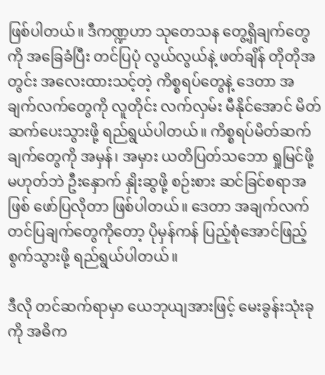ဖြစ်ပါတယ်။ ဒီကဏ္ဍဟာ သုတေသန တွေ့ရှိချက်တွေကို အခြေခံပြီး တင်ပြပုံ လွယ်လွယ်နဲ့ ဖတ်ချိန် တိုတိုအတွင်း အလေးထားသင့်တဲ့ ကိစ္စရပ်တွေနဲ့ ဒေတာ အချက်လက်တွေကို လူတိုင်း လက်လှမ်း မီနိုင်အောင် မိတ်ဆက်ပေးသွားဖို့ ရည်ရွယ်ပါတယ်။ ကိစ္စရပ်မိတ်ဆက် ချက်တွေကို အမှန်၊ အမှား ယတိပြတ်သဘော ရှုမြင်ဖို့ မဟုတ်ဘဲ ဦးနှောက် နှိုးဆွဖို့ စဉ်းစား ဆင်ခြင်စရာအဖြစ် ဖော်ပြလိုတာ ဖြစ်ပါတယ်။ ဒေတာ အချက်လက် တင်ပြချက်တွေကိုတော့ ပိုမှန်ကန် ပြည့်စုံအောင်ဖြည့်စွက်သွားဖို့ ရည်ရွယ်ပါတယ်။

ဒီလို တင်ဆက်ရာမှာ ယေဘုယျအားဖြင့် မေးခွန်းသုံးခုကို အဓိက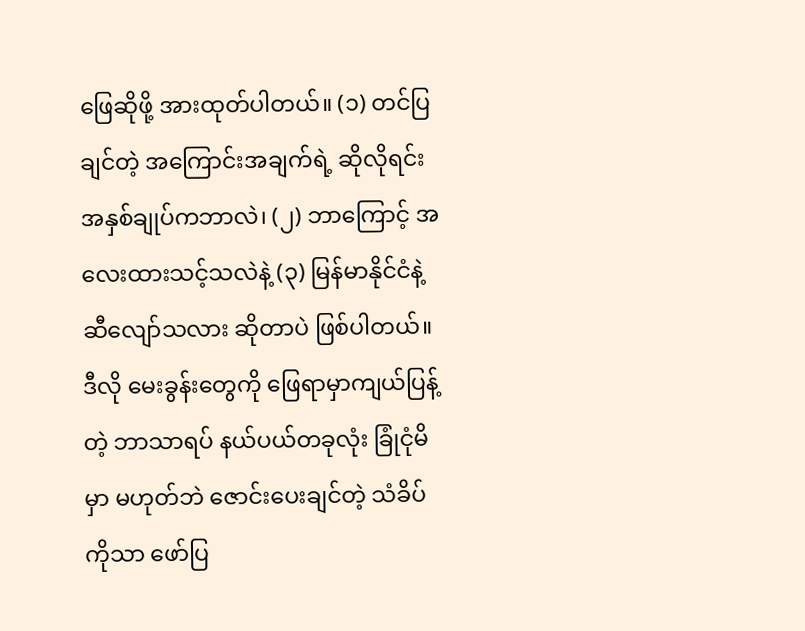ဖြေဆိုဖို့ အားထုတ်ပါတယ်။ (၁) တင်ပြချင်တဲ့ အကြောင်းအချက်ရဲ့ ဆိုလိုရင်း အနှစ်ချုပ်ကဘာလဲ၊ (၂) ဘာကြောင့် အလေးထားသင့်သလဲနဲ့ (၃) မြန်မာနိုင်ငံနဲ့ ဆီလျော်သလား ဆိုတာပဲ ဖြစ်ပါတယ်။ ဒီလို မေးခွန်းတွေကို ဖြေရာမှာကျယ်ပြန့်တဲ့ ဘာသာရပ် နယ်ပယ်တခုလုံး ခြုံငုံမိမှာ မဟုတ်ဘဲ ဇောင်းပေးချင်တဲ့ သံခိပ်ကိုသာ ဖော်ပြ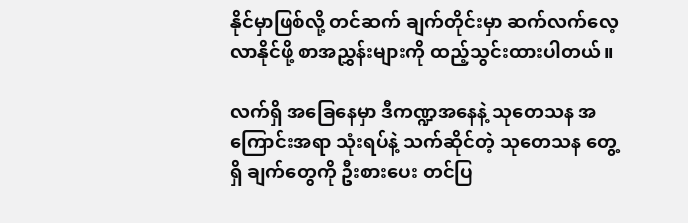နိုင်မှာဖြစ်လို့ တင်ဆက် ချက်တိုင်းမှာ ဆက်လက်လေ့လာနိုင်ဖို့ စာအညွှန်းများကို ထည့်သွင်းထားပါတယ်။

လက်ရှိ အခြေနေမှာ ဒီကဏ္ဍအနေနဲ့ သုတေသန အကြောင်းအရာ သုံးရပ်နဲ့ သက်ဆိုင်တဲ့ သုတေသန တွေ့ရှိ ချက်တွေကို ဦးစားပေး တင်ပြ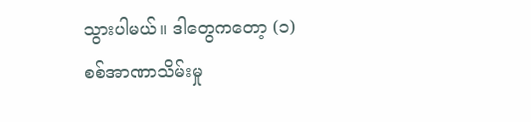သွားပါမယ်။ ဒါတွေကတော့ (၁) စစ်အာဏာသိမ်းမှု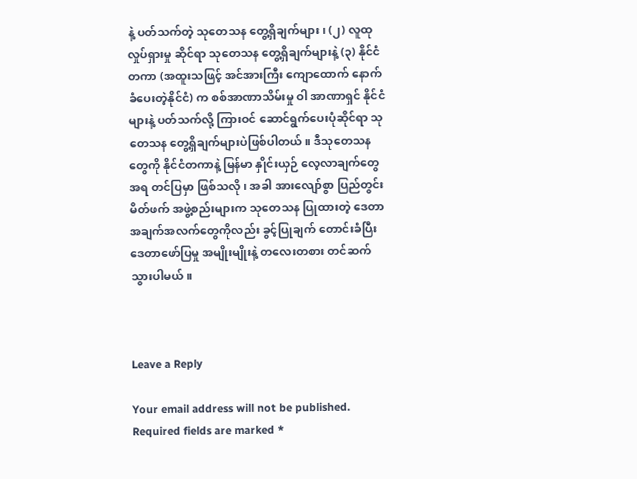နဲ့ ပတ်သက်တဲ့ သုတေသန တွေ့ရှိချက်များ၊ (၂) လူထုလှုပ်ရှားမှု ဆိုင်ရာ သုတေသန တွေ့ရှိချက်များနဲ့ (၃) နိုင်ငံတကာ (အထူးသဖြင့် အင်အားကြီး ကျောထောက် နောက်ခံပေးတဲ့နိုင်ငံ) က စစ်အာဏာသိမ်းမှု ဝါ အာဏာရှင် နိုင်ငံများနဲ့ ပတ်သက်လို့ ကြားဝင် ဆောင်ရွက်ပေးပုံဆိုင်ရာ သုတေသန တွေ့ရှိချက်များပဲဖြစ်ပါတယ်။ ဒီသုတေသနတွေကို နိုင်ငံတကာနဲ့ မြန်မာ နှိုင်းယှဉ် လေ့လာချက်တွေအရ တင်ပြမှာ ဖြစ်သလို၊ အခါ အားလျော်စွာ ပြည်တွင်း မိတ်ဖက် အဖွဲ့စည်းများက သုတေသန ပြုထားတဲ့ ဒေတာ အချက်အလက်တွေကိုလည်း ခွင့်ပြုချက် တောင်းခံပြီး ဒေတာဖော်ပြမှု အမျိုးမျိုးနဲ့ တလေးတစား တင်ဆက်သွားပါမယ်။



Leave a Reply

Your email address will not be published. Required fields are marked *